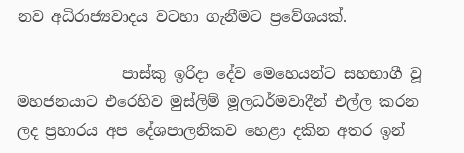නව අධිරාජ්‍යවාදය වටහා ගැනීමට ප්‍රවේශයක්.

              පාස්කු ඉරිදා දේව මෙහෙයන්ට සහභාගී වූ  මහජනයාට එරෙහිව මුස්ලිම් මූලධර්මවාදීන් එල්ල කරන ලද ප්‍රහාරය අප දේශපාලනිකව හෙළා දකින අතර ඉන්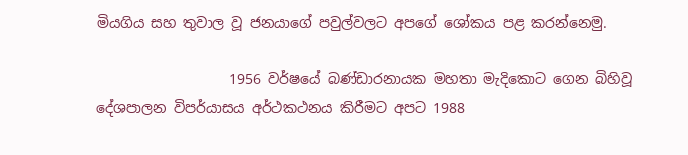මියගිය සහ තුවාල වූ ජනයාගේ පවුල්වලට අපගේ ශෝකය පළ කරන්නෙමු.

                   1956 වර්ෂයේ බණ්ඩාරනායක මහතා මැදිකොට ගෙන බිහිවූ දේශපාලන විපර්යාසය අර්ථකථනය කිරීමට අපට 1988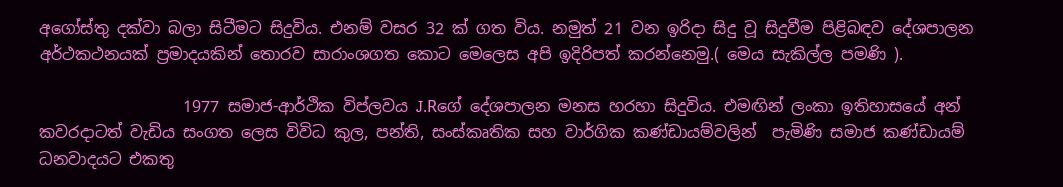අගෝස්තු දක්වා බලා සිටීමට සිදුවිය. එනම් වසර 32 ක් ගත විය. නමුත් 21 වන ඉරිදා සිදු වූ සිදුවීම පිළිබඳව දේශපාලන අර්ථකථනයක් ප්‍රමාදයකින් තොරව සාරාංශගත කොට මෙලෙස අපි ඉදිරිපත් කරන්නෙමු.( මෙය සැකිල්ල පමණි ).

                  1977 සමාජ-ආර්ථික විප්ලවය J.Rගේ දේශපාලන මනස හරහා සිදුවිය. එමඟින් ලංකා ඉතිහාසයේ අන් කවරදාටත් වැඩිය සංගත ලෙස විවිධ කුල, පන්ති, සංස්කෘතික සහ වාර්ගික කණ්ඩායම්වලින්  පැමිණි සමාජ කණ්ඩායම් ධනවාදයට එකතු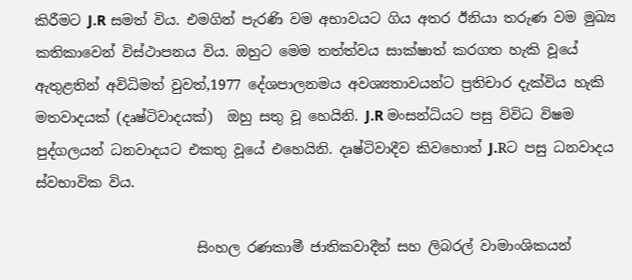කිරීමට J.R සමත් විය. එමගින් පැරණි වම අභාවයට ගිය අතර ඊනියා තරුණ වම මුඛ්‍ය කතිකාවෙන් විස්ථාපනය විය. ඔහුට මෙම තත්ත්වය සාක්ෂාත් කරගත හැකි වූයේ ඇතුළතින් අවිධිමත් වුවත්,1977 දේශපාලනමය අවශ්‍යතාවයන්ට ප්‍රතිචාර දැක්විය හැකි මතවාදයක් (දෘෂ්ටිවාදයක්)  ඔහු සතු වූ හෙයිනි. J.R මංසන්ධියට පසු විවිධ විෂම පුද්ගලයන් ධනවාදයට එකතු වූයේ එහෙයිනි. දෘෂ්ටිවාදීව කිවහොත් J.Rට පසු ධනවාදය ස්වභාවික විය.

                       සිංහල රණකාමී ජාතිකවාදීන් සහ ලිබරල් වාමාංශිකයන්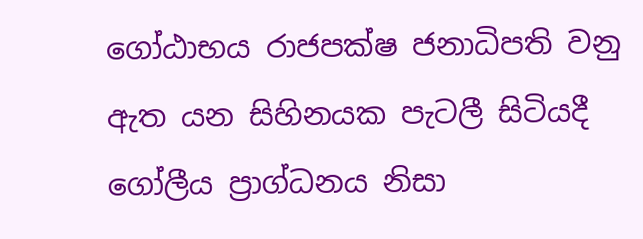ගෝඨාභය රාජපක්ෂ ජනාධිපති වනු ඇත යන සිහිනයක පැටලී සිටියදී ගෝලීය ප්‍රාග්ධනය නිසා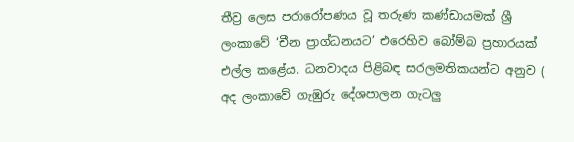තීව්‍ර ලෙස පරාරෝපණය වූ තරුණ කණ්ඩායමක් ශ්‍රී ලංකාවේ ‘චීන ප්‍රාග්ධනයට’ එරෙහිව බෝම්බ ප්‍රහාරයක් එල්ල කළේය. ධනවාදය පිළිබඳ සරලමතිකයන්ට අනුව ( අද ලංකාවේ ගැඹුරු දේශපාලන ගැටලු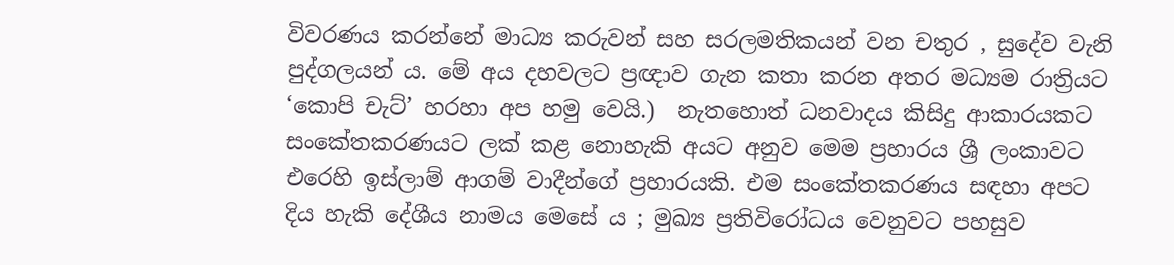විවරණය කරන්නේ මාධ්‍ය කරුවන් සහ සරලමතිකයන් වන චතුර , සුදේව වැනි පුද්ගලයන් ය. මේ අය දහවලට ප්‍රඥාව ගැන කතා කරන අතර මධ්‍යම රාත්‍රියට ‘කොපි චැට්’ හරහා අප හමු වෙයි.)  නැතහොත් ධනවාදය කිසිදු ආකාරයකට සංකේතකරණයට ලක් කළ නොහැකි අයට අනුව මෙම ප්‍රහාරය ශ්‍රී ලංකාවට එරෙහි ඉස්ලාම් ආගම් වාදීන්ගේ ප්‍රහාරයකි. එම සංකේතකරණය සඳහා අපට දිය හැකි දේශීය නාමය මෙසේ ය ; මුඛ්‍ය ප්‍රතිවිරෝධය වෙනුවට පහසුව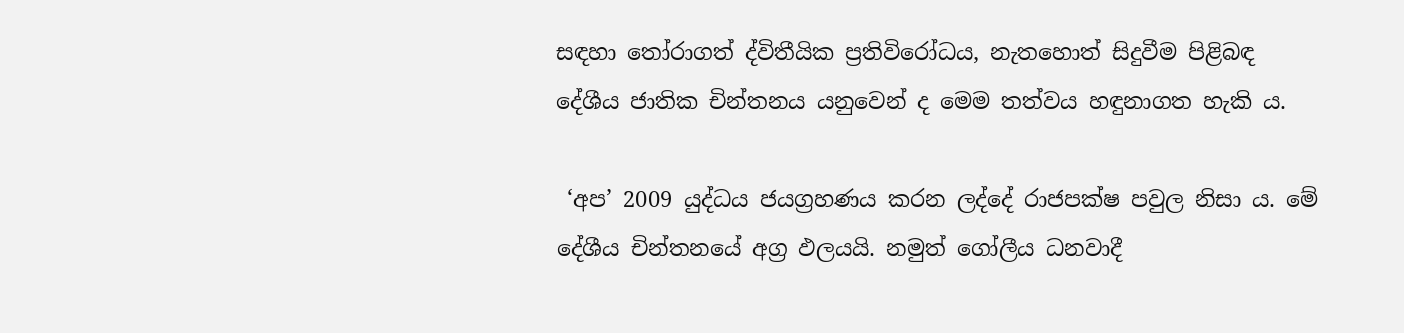සඳහා තෝරාගත් ද්විතීයික ප්‍රතිවිරෝධය, නැතහොත් සිදුවීම පිළිබඳ දේශීය ජාතික චින්තනය යනුවෙන් ද මෙම තත්වය හඳුනාගත හැකි ය.

 ‘අප’ 2009 යුද්ධය ජයග්‍රහණය කරන ලද්දේ රාජපක්ෂ පවුල නිසා ය. මේ දේශීය චින්තනයේ අග්‍ර ඵලයයි. නමුත් ගෝලීය ධනවාදී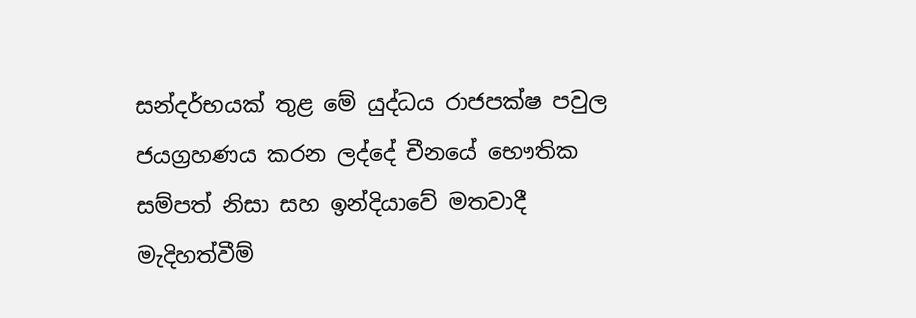සන්දර්භයක් තුළ මේ යුද්ධය රාජපක්ෂ පවුල ජයග්‍රහණය කරන ලද්දේ චීනයේ භෞතික සම්පත් නිසා සහ ඉන්දියාවේ මතවාදී මැදිහත්වීම්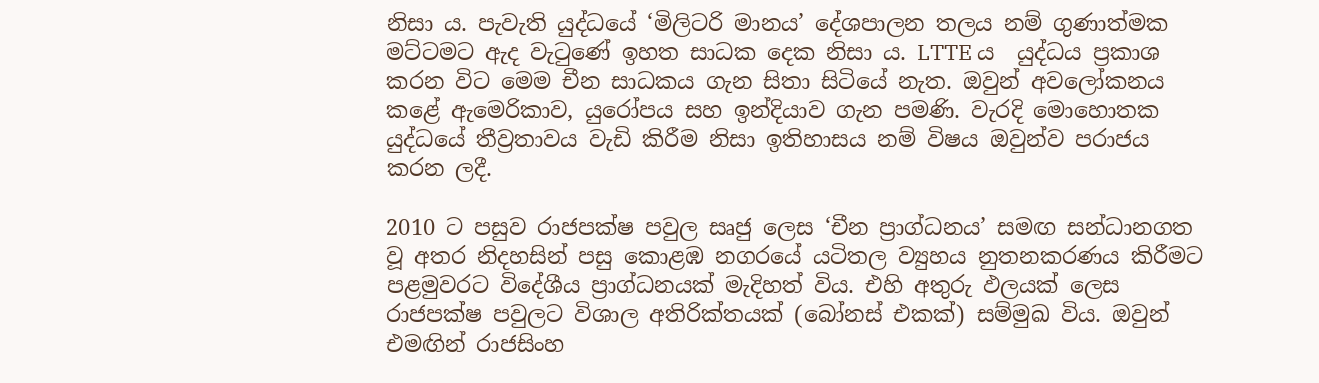නිසා ය. පැවැති යුද්ධයේ ‘මිලිටරි මානය’ දේශපාලන තලය නම් ගුණාත්මක මට්ටමට ඇද වැටුණේ ඉහත සාධක දෙක නිසා ය. LTTE ය  යුද්ධය ප්‍රකාශ කරන විට මෙම චීන සාධකය ගැන සිතා සිටියේ නැත. ඔවුන් අවලෝකනය කළේ ඇමෙරිකාව, යුරෝපය සහ ඉන්දියාව ගැන පමණි. වැරදි මොහොතක යුද්ධයේ තීව්‍රතාවය වැඩි කිරීම නිසා ඉතිහාසය නම් විෂය ඔවුන්ව පරාජය කරන ලදී.

2010 ට පසුව රාජපක්ෂ පවුල සෘජු ලෙස ‘චීන ප්‍රාග්ධනය’ සමඟ සන්ධානගත වූ අතර නිදහසින් පසු කොළඹ නගරයේ යටිතල ව්‍යුහය නුතනකරණය කිරීමට පළමුවරට විදේශීය ප්‍රාග්ධනයක් මැදිහත් විය. එහි අතුරු ඵලයක් ලෙස රාජපක්ෂ පවුලට විශාල අතිරික්තයක් (බෝනස් එකක්) සම්මුඛ විය. ඔවුන් එමඟින් රාජසිංහ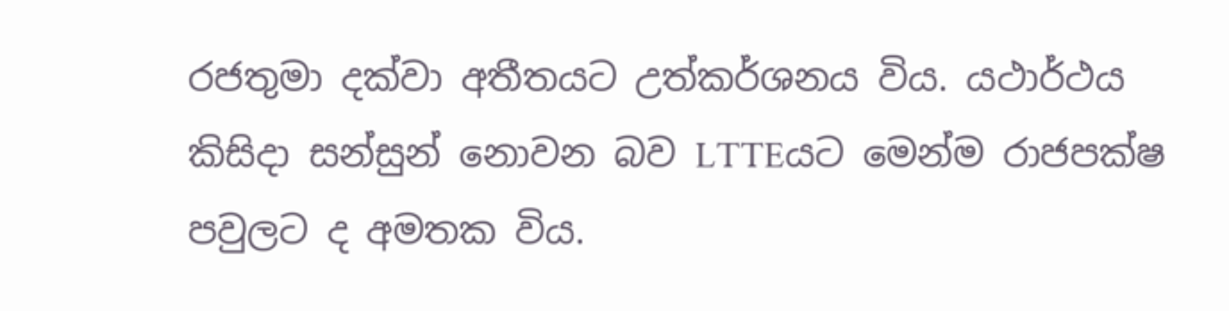රජතුමා දක්වා අතීතයට උත්කර්ශනය විය. යථාර්ථය කිසිදා සන්සුන් නොවන බව LTTEයට මෙන්ම රාජපක්ෂ පවුලට ද අමතක විය.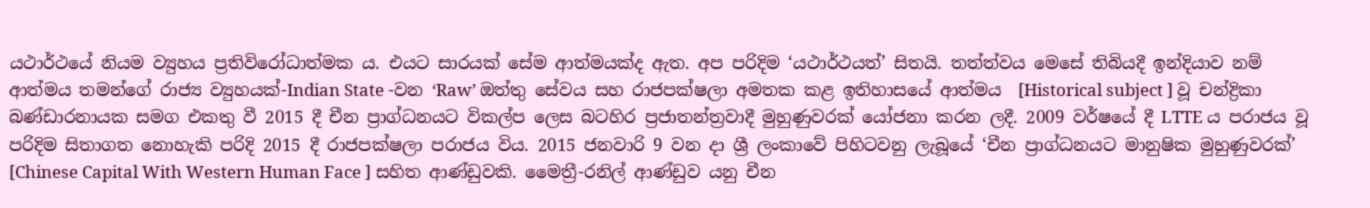යථාර්ථයේ නියම ව්‍යුහය ප්‍රතිවිරෝධාත්මක ය. එයට සාරයක් සේම ආත්මයක්ද ඇත. අප පරිදිම ‘යථාර්ථයත්’ සිතයි. තත්ත්වය මෙසේ තිබියදී ඉන්දියාව නම් ආත්මය තමන්ගේ රාජ්‍ය ව්‍යුහයක්-Indian State -වන ‘Raw’ ඔත්තු සේවය සහ රාජපක්ෂලා අමතක කළ ඉතිහාසයේ ආත්මය  [Historical subject ] වූ චන්ද්‍රිකා බණ්ඩාරනායක සමග එකතු වී 2015 දී චීන ප්‍රාග්ධනයට විකල්ප ලෙස බටහිර ප්‍රජාතන්ත්‍රවාදී මුහුණුවරක් යෝජනා කරන ලදී. 2009 වර්ෂයේ දී LTTE ය පරාජය වූ පරිදිම සිතාගත නොහැකි පරිදි 2015 දී රාජපක්ෂලා පරාජය විය. 2015 ජනවාරි 9 වන දා ශ්‍රී ලංකාවේ පිහිටවනු ලැබූයේ ‘චීන ප්‍රාග්ධනයට මානුෂික මුහුණුවරක්’  [Chinese Capital With Western Human Face ] සහිත ආණ්ඩුවකි. මෛත්‍රී-රනිල් ආණ්ඩුව යනු චීන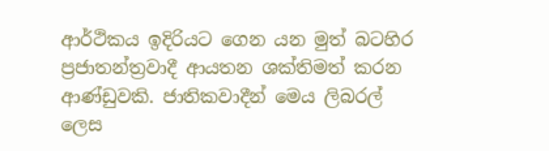ආර්ථිකය ඉදිරියට ගෙන යන මුත් බටහිර ප්‍රජාතන්ත්‍රවාදී ආයතන ශක්තිමත් කරන ආණ්ඩුවකි. ජාතිකවාදීන් මෙය ලිබරල් ලෙස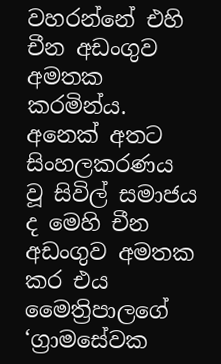වහරන්නේ එහි චීන අඩංගුව අමතක කරමින්ය. අනෙක් අතට සිංහලකරණය වූ සිවිල් සමාජය ද මෙහි චීන අඩංගුව අමතක කර එය මෛත්‍රිපාලගේ ‘ග්‍රාමසේවක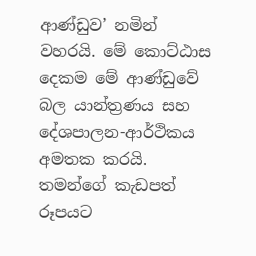ආණ්ඩුව’ නමින් වහරයි. මේ කොට්ඨාස දෙකම මේ ආණ්ඩුවේ බල යාන්ත්‍රණය සහ දේශපාලන-ආර්ථිකය අමතක කරයි. තමන්ගේ කැඩපත් රූපයට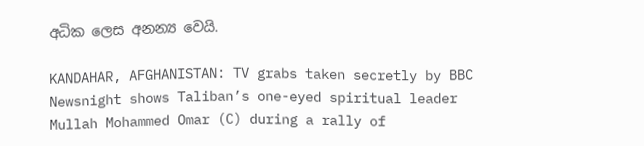අධික ලෙස අනන්‍ය වෙයි.

KANDAHAR, AFGHANISTAN: TV grabs taken secretly by BBC Newsnight shows Taliban’s one-eyed spiritual leader Mullah Mohammed Omar (C) during a rally of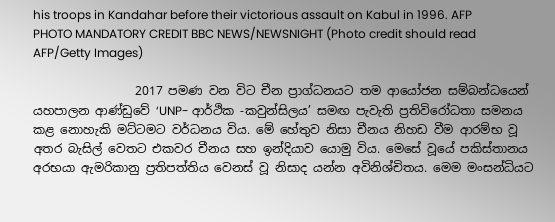his troops in Kandahar before their victorious assault on Kabul in 1996. AFP PHOTO MANDATORY CREDIT BBC NEWS/NEWSNIGHT (Photo credit should read AFP/Getty Images)

                 2017 පමණ වන විට චීන ප්‍රාග්ධනයට තම ආයෝජන සම්බන්ධයෙන් යහපාලන ආණ්ඩුවේ ‘UNP- ආර්ථික -කවුන්සිලය’ සමඟ පැවැති ප්‍රතිවිරෝධතා සමනය කළ නොහැකි මට්ටමට වර්ධනය විය. මේ හේතුව නිසා චීනය නිහඩ වීම ආරම්භ වූ අතර බැසිල් වෙතට එකවර චීනය සහ ඉන්දියාව යොමු විය. මෙසේ වූයේ පකිස්තානය අරභයා ඇමරිකානු ප්‍රතිපත්තිය වෙනස් වූ නිසාද යන්න අවිනිශ්චිතය. මෙම මංසන්ධියට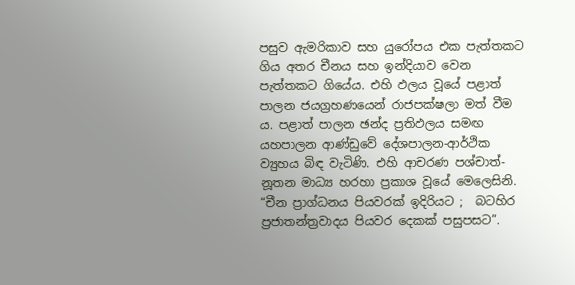පසුව ඇමරිකාව සහ යුරෝපය එක පැත්තකට ගිය අතර චීනය සහ ඉන්දියාව වෙන පැත්තකට ගියේය. එහි ඵලය වූයේ පළාත් පාලන ජයග්‍රහණයෙන් රාජපක්ෂලා මත් වීම ය. පළාත් පාලන ඡන්ද ප්‍රතිඵලය සමඟ යහපාලන ආණ්ඩුවේ දේශපාලන-ආර්ථික ව්‍යුහය බිඳ වැටිණි. එහි ආචරණ පශ්චාත්-නූතන මාධ්‍ය හරහා ප්‍රකාශ වූයේ මෙලෙසිනි. “චීන ප්‍රාග්ධනය පියවරක් ඉදිරියට ;  බටහිර ප්‍රජාතන්ත්‍රවාදය පියවර දෙකක් පසුපසට”.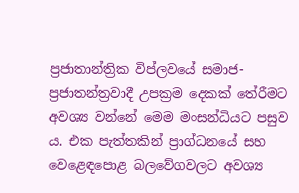ප්‍රජාතාන්ත්‍රික විප්ලවයේ සමාජ-ප්‍රජාතන්ත්‍රවාදී උපක්‍රම දෙකක් තේරීමට අවශ්‍ය වන්නේ මෙම මංසන්ධියට පසුව ය. එක පැත්තකින් ප්‍රාග්ධනයේ සහ වෙළෙඳපොළ බලවේගවලට අවශ්‍ය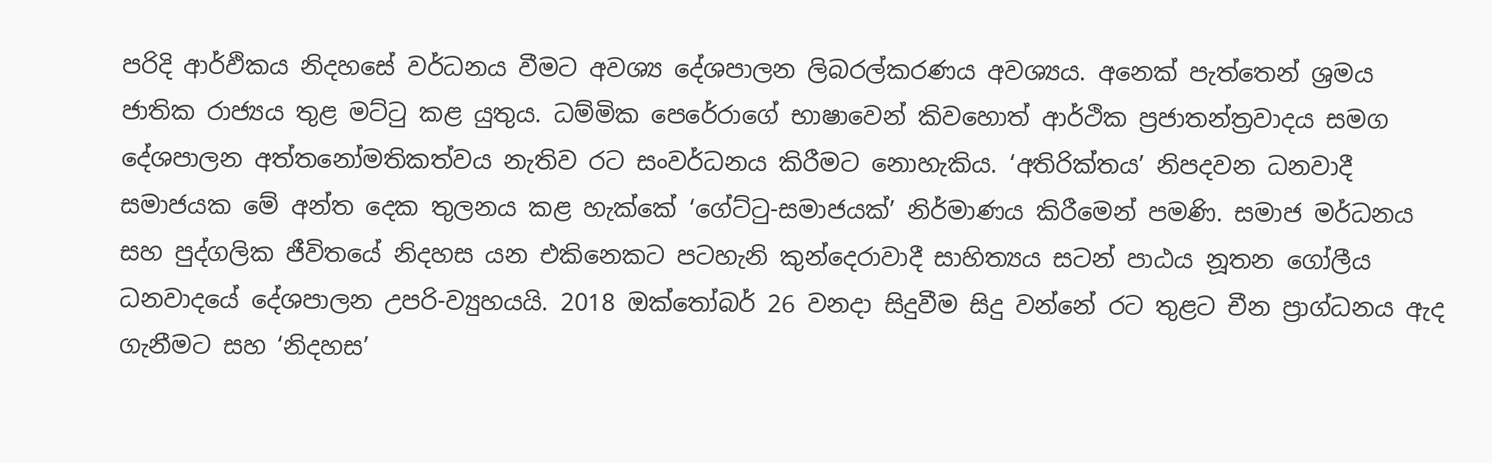පරිදි ආර්ඵිකය නිදහසේ වර්ධනය වීමට අවශ්‍ය දේශපාලන ලිබරල්කරණය අවශ්‍යය. අනෙක් පැත්තෙන් ශ්‍රමය ජාතික රාජ්‍යය තුළ මට්ටු කළ යුතුය. ධම්මික පෙරේරාගේ භාෂාවෙන් කිවහොත් ආර්ථික ‍ප්‍රජාතන්ත්‍රවාදය සමග දේශපාලන අත්තනෝමතිකත්වය නැතිව රට සංවර්ධනය කිරීමට නොහැකිය. ‘අතිරික්තය’ නිපදවන ධනවාදී සමාජයක මේ අන්ත දෙක තුලනය කළ හැක්කේ ‘ගේට්ටු-සමාජයක්’ නිර්මාණය කිරීමෙන් පමණි. සමාජ මර්ධනය සහ පුද්ගලික ජීවිතයේ නිදහස යන එකිනෙකට පටහැනි කුන්දෙරාවාදී සාහිත්‍යය සටන් පාඨය නූතන ගෝලීය ධනවාදයේ දේශපාලන උපරි-ව්‍යුහයයි. 2018 ඔක්තෝබර් 26 වනදා සිදුවීම සිදු වන්නේ රට තුළට චීන ප්‍රාග්ධනය ඇද ගැනීමට සහ ‘නිදහස’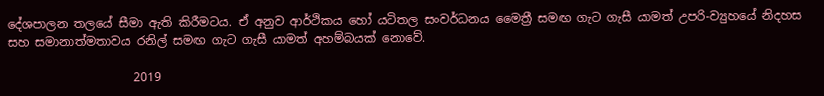දේශපාලන තලයේ සීමා ඇති කිරීමටය. ඒ අනුව ආර්ථිකය හෝ යටිතල සංවර්ධනය මෛත්‍රී සමඟ ගැට ගැසී යාමත් උපරි-ව්‍යුහයේ නිදහස සහ සමානාත්මතාවය රනිල් සමඟ ගැට ගැසී යාමත් අහම්බයක් නොවේ.

                     2019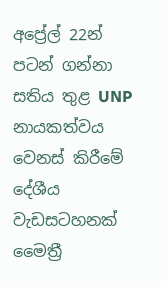අප්‍රේල් 22න් පටන් ගන්නා සතිය තුළ UNP නායකත්වය  වෙනස් කිරීමේ දේශීය වැඩසටහනක් මෛත්‍රී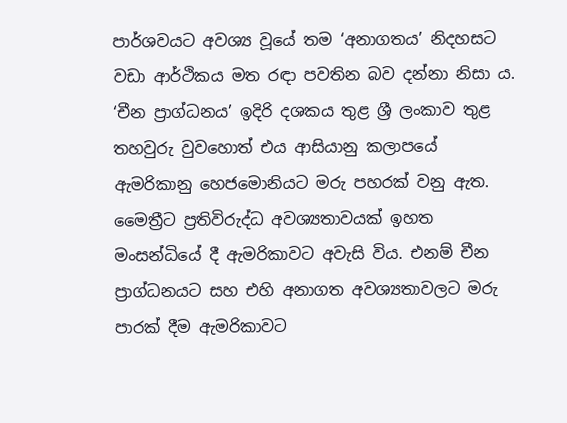පාර්ශවයට අවශ්‍ය වූයේ තම ‘අනාගතය’ නිදහසට වඩා ආර්ථිකය මත රඳා පවතින බව දන්නා නිසා ය. ‘චීන ප්‍රාග්ධනය’ ඉදිරි දශකය තුළ ශ්‍රී ලංකාව තුළ තහවුරු වුවහොත් එය ආසියානු කලාපයේ ඇමරිකානු හෙජමොනියට මරු පහරක් වනු ඇත. මෛත්‍රීට ප්‍රතිවිරුද්ධ අවශ්‍යතාවයක් ඉහත මංසන්ධියේ දී ඇමරිකාවට අවැසි විය. එනම් චීන ප්‍රාග්ධනයට සහ එහි අනාගත අවශ්‍යතාවලට මරු පාරක් දීම ඇමරිකාවට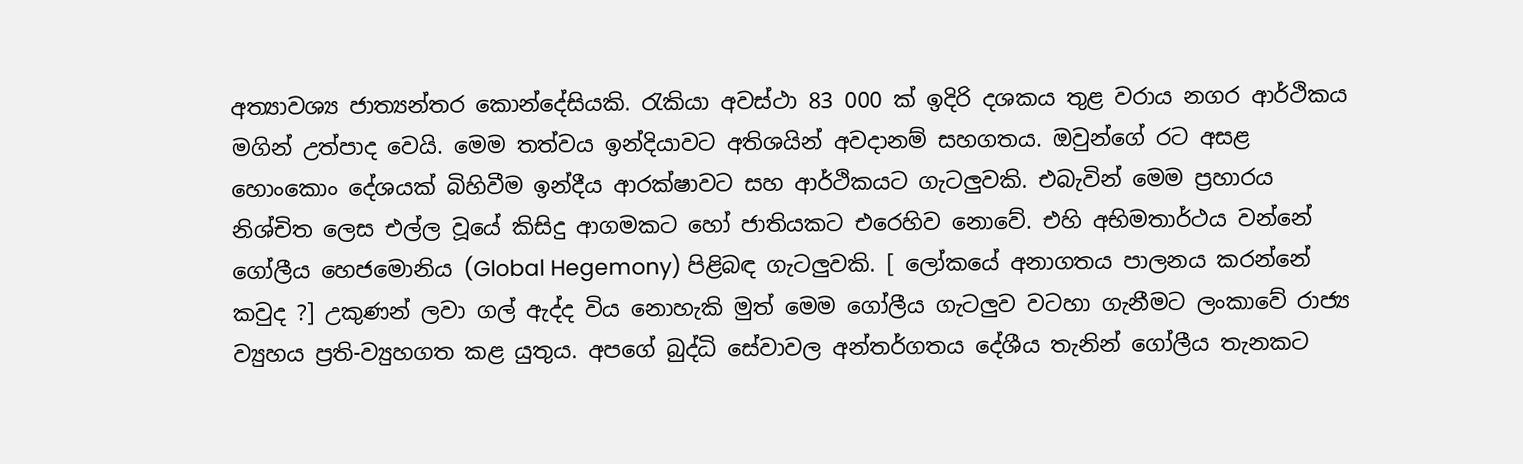අත්‍යාවශ්‍ය ජාත්‍යන්තර කොන්දේසියකි. රැකියා අවස්ථා 83 000 ක් ඉදිරි දශකය තුළ වරාය නගර ආර්ථිකය මගින් උත්පාද වෙයි. මෙම තත්වය ඉන්දියාවට අතිශයින් අවදානම් සහගතය. ඔවුන්ගේ රට අසළ හොංකොං දේශයක් බිහිවීම ඉන්දීය ආරක්ෂාවට සහ ආර්ථිකයට ගැටලුවකි. එබැවින් මෙම ප්‍රහාරය නිශ්චිත ලෙස එල්ල වූයේ කිසිදු ආගමකට හෝ ජාතියකට එරෙහිව නොවේ. එහි අභිමතාර්ථය වන්නේ ගෝලීය හෙජමොනිය (Global Hegemony) පිළිබඳ ගැටලුවකි. [ ලෝකයේ අනාගතය පාලනය කරන්නේ කවුද ?] උකුණන් ලවා ගල් ඇද්ද විය නොහැකි මුත් මෙම ගෝලීය ගැටලුව වටහා ගැනීමට ලංකාවේ රාජ්‍ය ව්‍යුහය ප්‍රති-ව්‍යුහගත කළ යුතුය. අපගේ බුද්ධි සේවාවල අන්තර්ගතය දේශීය තැනින් ගෝලීය තැනකට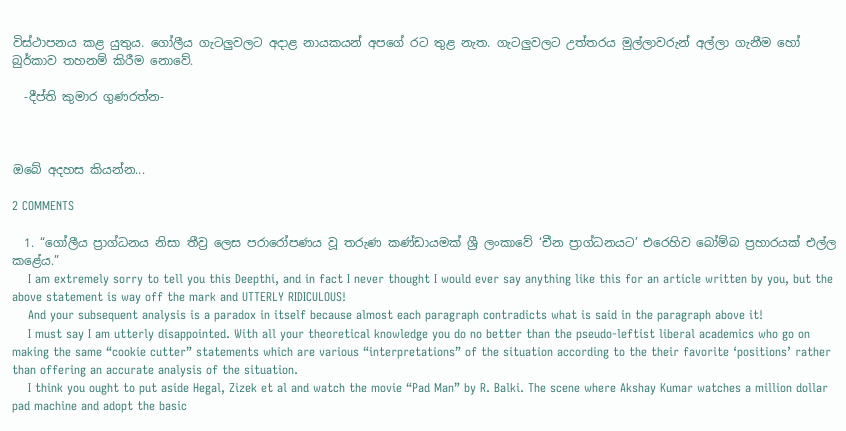විස්ථාපනය කළ යුතුය. ගෝලීය ගැටලුවලට අදාළ නායකයන් අපගේ රට තුළ නැත. ගැටලුවලට උත්තරය මුල්ලාවරුන් අල්ලා ගැනීම හෝ බුර්කාව තහනම් කිරීම නොවේ.

  -දීප්ති කුමාර ගුණරත්න-



ඔබේ අදහස කියන්න...

2 COMMENTS

  1. “ගෝලීය ප්‍රාග්ධනය නිසා තීව්‍ර ලෙස පරාරෝපණය වූ තරුණ කණ්ඩායමක් ශ්‍රී ලංකාවේ ‘චීන ප්‍රාග්ධනයට’ එරෙහිව බෝම්බ ප්‍රහාරයක් එල්ල කළේය.”
    I am extremely sorry to tell you this Deepthi, and in fact I never thought I would ever say anything like this for an article written by you, but the above statement is way off the mark and UTTERLY RIDICULOUS!
    And your subsequent analysis is a paradox in itself because almost each paragraph contradicts what is said in the paragraph above it!
    I must say I am utterly disappointed. With all your theoretical knowledge you do no better than the pseudo-leftist liberal academics who go on making the same “cookie cutter” statements which are various “interpretations” of the situation according to the their favorite ‘positions’ rather than offering an accurate analysis of the situation.
    I think you ought to put aside Hegal, Zizek et al and watch the movie “Pad Man” by R. Balki. The scene where Akshay Kumar watches a million dollar pad machine and adopt the basic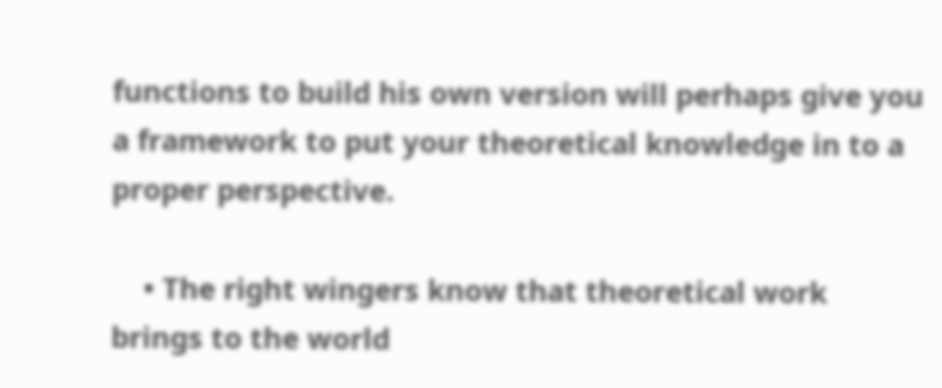functions to build his own version will perhaps give you a framework to put your theoretical knowledge in to a proper perspective.

    • The right wingers know that theoretical work brings to the world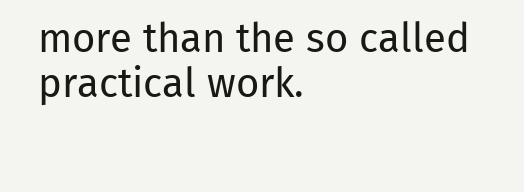more than the so called practical work.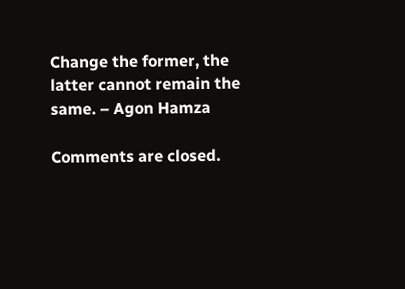Change the former, the latter cannot remain the same. – Agon Hamza

Comments are closed.